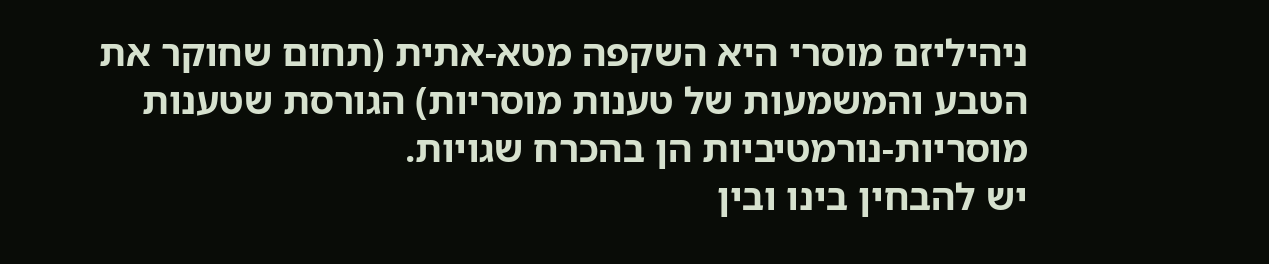ניהיליזם מוסרי היא השקפה מטא-אתית (תחום שחוקר את הטבע והמשמעות של טענות מוסריות) הגורסת שטענות מוסריות-נורמטיביות הן בהכרח שגויות.
יש להבחין בינו ובין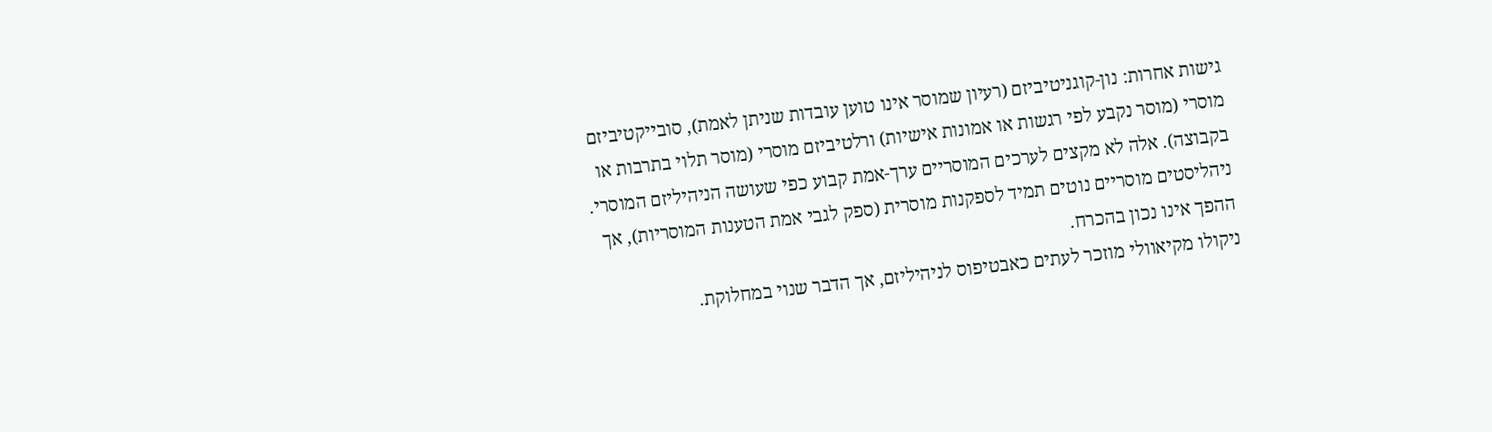גישות אחרות: נון-קוגניטיביזם (רעיון שמוסר אינו טוען עובדות שניתן לאמת), סובייקטיביזם מוסרי (מוסר נקבע לפי רגשות או אמונות אישיות) ורלטיביזם מוסרי (מוסר תלוי בתרבות או בקבוצה). אלה לא מקצים לערכים המוסריים ערך-אמת קבוע כפי שעושה הניהיליזם המוסרי.
ניהליסטים מוסריים נוטים תמיד לספקנות מוסרית (ספק לגבי אמת הטענות המוסריות), אך ההפך אינו נכון בהכרח.
ניקולו מקיאוולי מוזכר לעתים כאבטיפוס לניהיליזם, אך הדבר שנוי במחלוקת.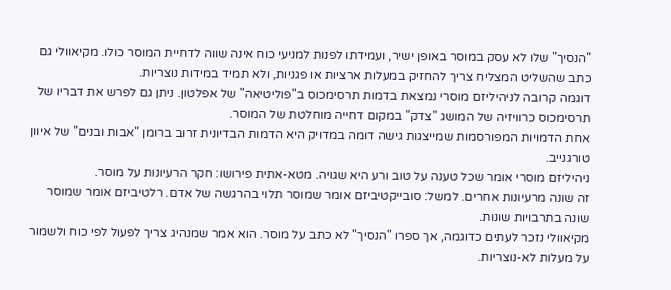"הנסיך" שלו לא עסק במוסר באופן ישיר, ועמידתו לפנות למניעי כוח אינה שווה לדחיית המוסר כולו. מקיאוולי גם כתב שהשליט המצליח צריך להחזיק במעלות ארציות או פגניות, ולא תמיד במידות נוצריות.
דוגמה קרובה לניהיליזם מוסרי נמצאת בדמות תרסימכוס ב"פוליטיאה" של אפלטון. ניתן גם לפרש את דבריו של תרסימכוס כרוויזיה של המושג "צדק" במקום דחייה מוחלטת של המוסר.
אחת הדמויות המפורסמות שמייצגות גישה דומה במדויק היא הדמות הבדיונית זרוב ברומן "אבות ובנים" של איוון טורגנייב.
ניהיליזם מוסרי אומר שכל טענה על טוב ורע היא שגויה. מטא-אתית פירושו: חקר הרעיונות על מוסר.
זה שונה מרעיונות אחרים. למשל: סובייקטיביזם אומר שמוסר תלוי בהרגשה של אדם. רלטיביזם אומר שמוסר שונה בתרבויות שונות.
מקיאוולי נזכר לעתים כדוגמה, אך ספרו "הנסיך" לא כתב על מוסר. הוא אמר שמנהיג צריך לפעול לפי כוח ולשמור על מעלות לא-נוצריות.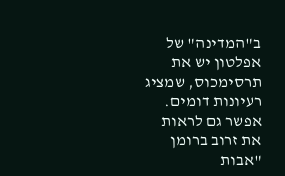ב"המדינה" של אפלטון יש את תרסימכוס, שמציג רעיונות דומים. אפשר גם לראות את זרוב ברומן "אבות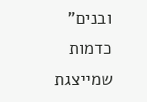ובנים" כדמות שמייצגת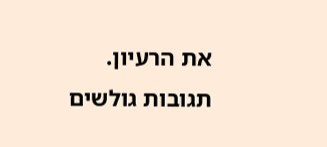את הרעיון.
תגובות גולשים